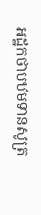អដ្ឋកថាបឋមទានសូត្រ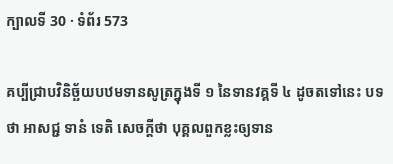ក្បាលទី 30 · ទំព័រ 573

គប្បីជ្រាបវិនិច្ឆ័យបឋមទានសូត្រក្នុងទី ១ នៃទានវគ្គទី ៤ ដូចតទៅនេះ បទថា អាសជ្ជ ទានំ ទេតិ សេចក្តីថា បុគ្គលពួកខ្លះឲ្យទាន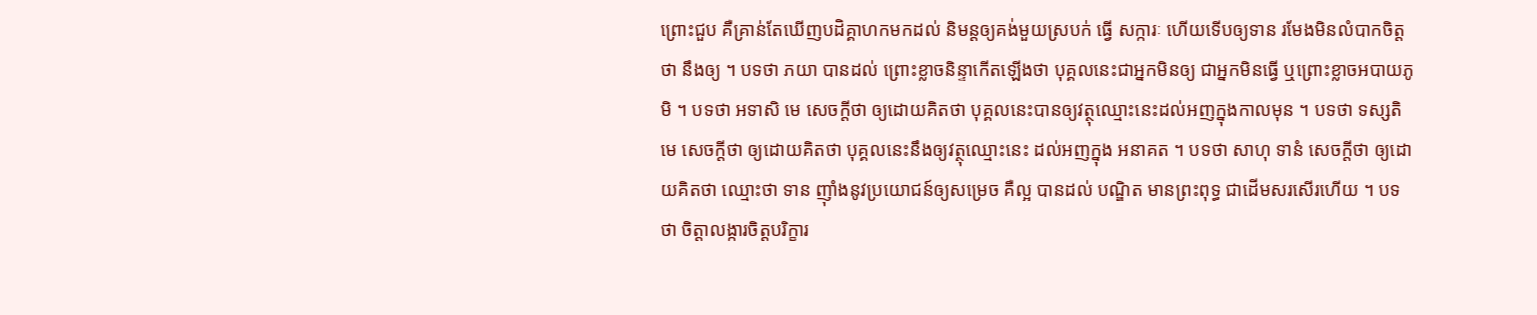ព្រោះជួប គឺគ្រាន់តែឃើញបដិគ្គាហកមកដល់ និមន្តឲ្យគង់មួយស្របក់ ធ្វើ សក្ការៈ ហើយទើបឲ្យទាន រមែងមិនលំបាកចិត្តថា នឹងឲ្យ ។ បទថា ភយា បានដល់ ព្រោះខ្លាចនិន្ទាកើតឡើងថា បុគ្គលនេះជាអ្នកមិនឲ្យ ជាអ្នកមិនធ្វើ ឬព្រោះខ្លាចអបាយភូមិ ។ បទថា អទាសិ មេ សេចក្តីថា ឲ្យដោយគិតថា បុគ្គលនេះបានឲ្យវត្ថុឈ្មោះនេះដល់អញក្នុងកាលមុន ។ បទថា ទស្សតិ មេ សេចក្តីថា ឲ្យដោយគិតថា បុគ្គលនេះនឹងឲ្យវត្ថុឈ្មោះនេះ ដល់អញក្នុង អនាគត ។ បទថា សាហុ ទានំ សេចក្តីថា ឲ្យដោយគិតថា ឈ្មោះថា ទាន ញ៉ាំងនូវប្រយោជន៍ឲ្យសម្រេច គឺល្អ បានដល់ បណ្ឌិត មានព្រះពុទ្ធ ជាដើមសរសើរហើយ ។ បទថា ចិត្តាលង្ការចិត្តបរិក្ខារ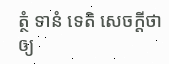ត្ថំ ទានំ ទេតិ សេចក្តីថា ឲ្យ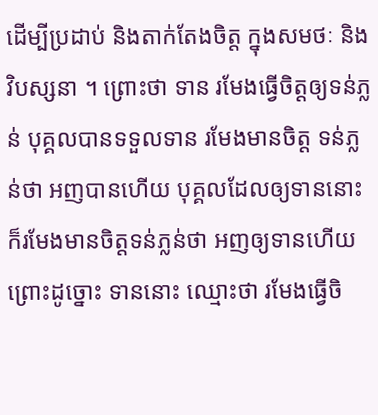ដើម្បីប្រដាប់ និងតាក់តែងចិត្ត ក្នុងសមថៈ និងវិបស្សនា ។ ព្រោះថា ទាន រមែងធ្វើចិត្តឲ្យទន់ភ្លន់ បុគ្គលបានទទួលទាន រមែងមានចិត្ត ទន់ភ្លន់ថា អញបានហើយ បុគ្គលដែលឲ្យទាននោះ ក៏រមែងមានចិត្តទន់ភ្លន់ថា អញឲ្យទានហើយ ព្រោះដូច្នោះ ទាននោះ ឈ្មោះថា រមែងធ្វើចិ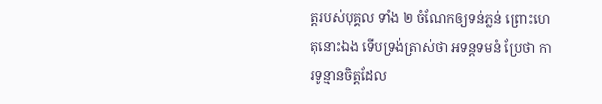ត្តរបស់បុគ្គល ទាំង ២ ចំណែកឲ្យទន់ភ្លន់ ព្រោះហេតុនោះឯង ទើបទ្រង់ត្រាស់ថា អទន្តទមនំ ប្រែថា ការទូន្មានចិត្តដែល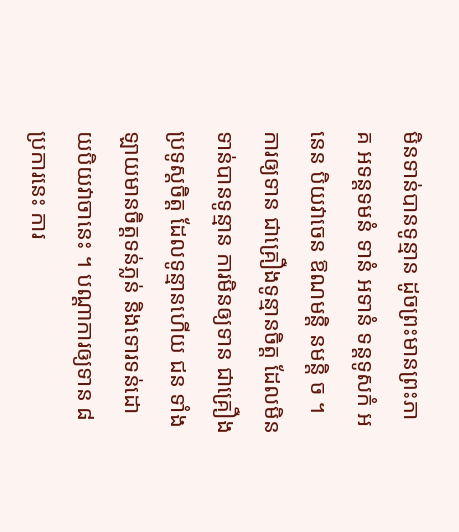មិនទាន់បានទូន្មាន ដូចព្រះមានព្រះភាគ អទន្តទមនំ ទានំ អទានំ ទន្តទូសកំ អនេន បិយវាចេន ឱណមន្តិ នមន្តិ ច ។ ការឲ្យទាន ជាគ្រឿងទូន្មានចិត្ត ដែលមិនទាន់បានទូន្មាន ការមិនឲ្យទាន ជាគ្រឿងប្រទូស្តចិត្ត ដែលទូន្មានហើយ ជន ទាំងឡាយមានចិត្តទន់ភ្លន់ និងទោរទន់ដោយបិយវាចានេះ ។ បណ្តាការឲ្យទាន ៨ ប្រការនេះ ការ